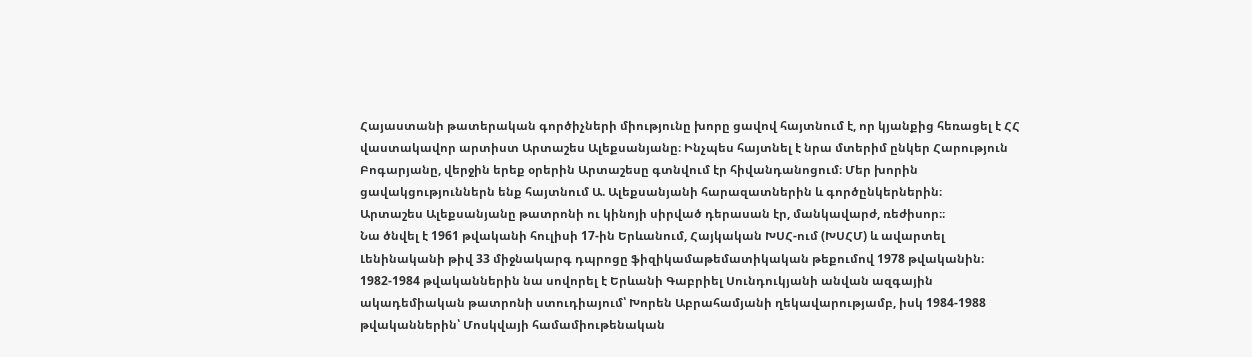Հայաստանի թատերական գործիչների միությունը խորը ցավով հայտնում է, որ կյանքից հեռացել է ՀՀ վաստակավոր արտիստ Արտաշես Ալեքսանյանը։ Ինչպես հայտնել է նրա մտերիմ ընկեր Հարություն Բոգարյանը, վերջին երեք օրերին Արտաշեսը գտնվում էր հիվանդանոցում։ Մեր խորին ցավակցություններն ենք հայտնում Ա. Ալեքսանյանի հարազատներին և գործընկերներին։
Արտաշես Ալեքսանյանը թատրոնի ու կինոյի սիրված դերասան էր, մանկավարժ, ռեժիսոր։։
Նա ծնվել է 1961 թվականի հուլիսի 17-ին Երևանում, Հայկական ԽՍՀ-ում (ԽՍՀՄ) և ավարտել Լենինականի թիվ 33 միջնակարգ դպրոցը ֆիզիկամաթեմատիկական թեքումով 1978 թվականին։ 1982-1984 թվականներին նա սովորել է Երևանի Գաբրիել Սունդուկյանի անվան ազգային ակադեմիական թատրոնի ստուդիայում՝ Խորեն Աբրահամյանի ղեկավարությամբ, իսկ 1984-1988 թվականներին՝ Մոսկվայի համամիութենական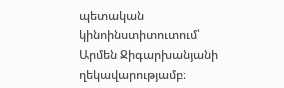պետական կինոինստիտուտում՝ Արմեն Ջիգարխանյանի ղեկավարությամբ։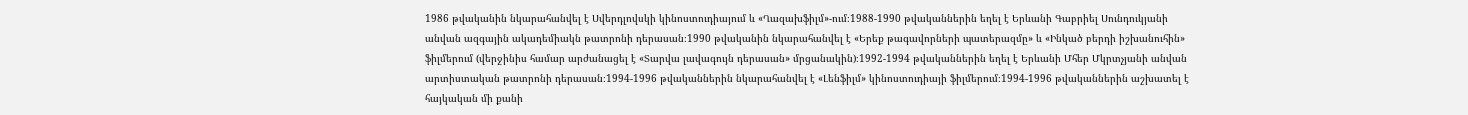1986 թվականին նկարահանվել է Սվերդլովսկի կինոստուդիայում և «Ղազախֆիլմ»-ում։1988-1990 թվականներին եղել է Երևանի Գաբրիել Սունդուկյանի անվան ազգային ակադեմիակն թատրոնի դերասան։1990 թվականին նկարահանվել է «Երեք թագավորների պատերազմը» և «Ինկած բերդի իշխանուհին» ֆիլմերում (վերջինիս համար արժանացել է «Տարվա լավագույն դերասան» մրցանակին)։1992-1994 թվականներին եղել է Երևանի Մհեր Մկրտչյանի անվան արտիստական թատրոնի դերասան։1994-1996 թվականներին նկարահանվել է «Լենֆիլմ» կինոստուդիայի ֆիլմերում։1994-1996 թվականներին աշխատել է հայկական մի քանի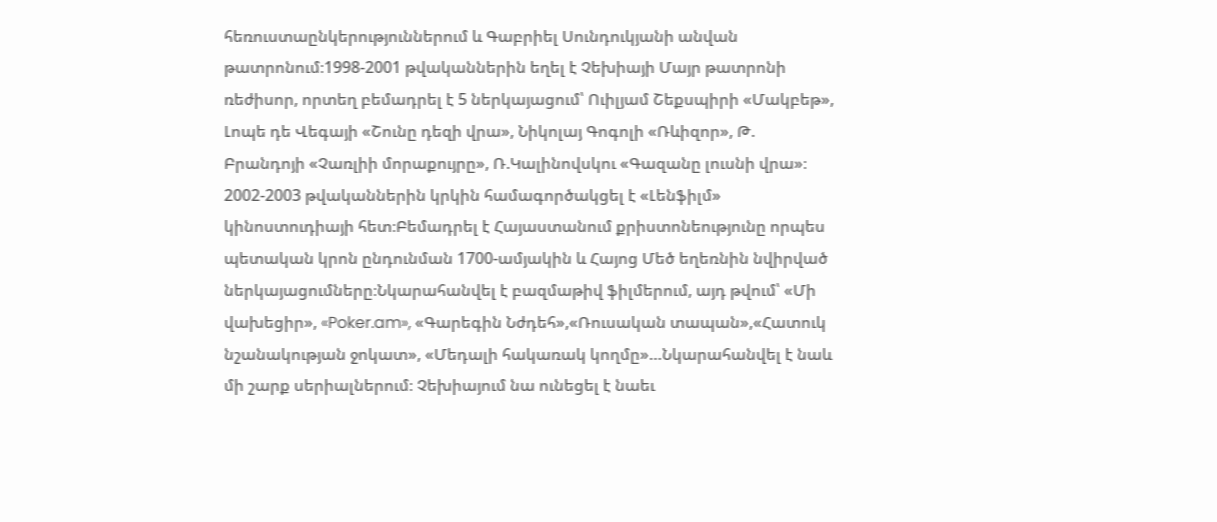հեռուստաընկերություններում և Գաբրիել Սունդուկյանի անվան թատրոնում։1998-2001 թվականներին եղել է Չեխիայի Մայր թատրոնի ռեժիսոր, որտեղ բեմադրել է 5 ներկայացում՝ Ուիլյամ Շեքսպիրի «Մակբեթ», Լոպե դե Վեգայի «Շունը դեզի վրա», Նիկոլայ Գոգոլի «Ռևիզոր», Թ. Բրանդոյի «Չառլիի մորաքույրը», Ռ.Կալինովսկու «Գազանը լուսնի վրա»։ 2002-2003 թվականներին կրկին համագործակցել է «Լենֆիլմ» կինոստուդիայի հետ։Բեմադրել է Հայաստանում քրիստոնեությունը որպես պետական կրոն ընդունման 1700-ամյակին և Հայոց Մեծ եղեռնին նվիրված ներկայացումները։Նկարահանվել է բազմաթիվ ֆիլմերում, այդ թվում՝ «Մի վախեցիր», «Poker.am», «Գարեգին Նժդեհ»,«Ռուսական տապան»,«Հատուկ նշանակության ջոկատ», «Մեդալի հակառակ կողմը»…Նկարահանվել է նաև մի շարք սերիալներում։ Չեխիայում նա ունեցել է նաեւ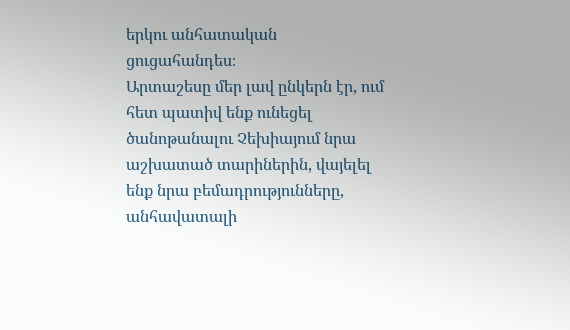երկու անհատական ցուցահանդես։
Արտաշեսը մեր լավ ընկերն էր, ում հետ պատիվ ենք ունեցել ծանոթանալու Չեխիայում նրա աշխատած տարիներին, վայելել ենք նրա բեմադրությունները, անհավատալի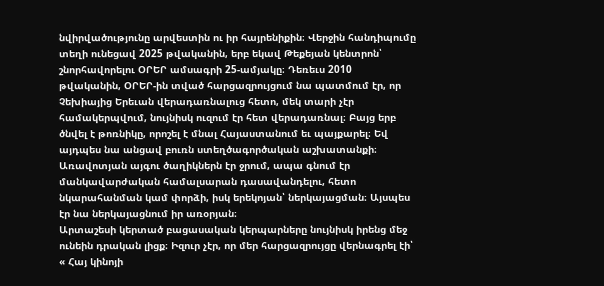նվիրվածությունը արվեստին ու իր հայրենիքին։ Վերջին հանդիպումը տեղի ունեցավ 2025 թվականին, երբ եկավ Թեքեյան կենտրոն՝ շնորհավորելու ՕՐԵՐ ամսագրի 25-ամյակը։ Դեռեւս 2010 թվականին, ՕՐԵՐ-ին տված հարցազրույցում նա պատմում էր, որ Չեխիայից Երեւան վերադառնալուց հետո, մեկ տարի չէր համակերպվում, նույնիսկ ուզում էր հետ վերադառնալ։ Բայց երբ ծնվել է թոռնիկը, որոշել է մնալ Հայաստանում եւ պայքարել։ Եվ այդպես նա անցավ բուռն ստեղծագործական աշխատանքի։ Առավոտյան այգու ծաղիկներն էր ջրում, ապա գնում էր մանկավարժական համալսարան դասավանդելու, հետո նկարահանման կամ փորձի, իսկ երեկոյան՝ ներկայացման։ Այսպես էր նա ներկայացնում իր առօրյան։
Արտաշեսի կերտած բացասական կերպարները նույնիսկ իրենց մեջ ունեին դրական լիցք։ Իզուր չէր, որ մեր հարցազրույցը վերնագրել էի՝ « Հայ կինոյի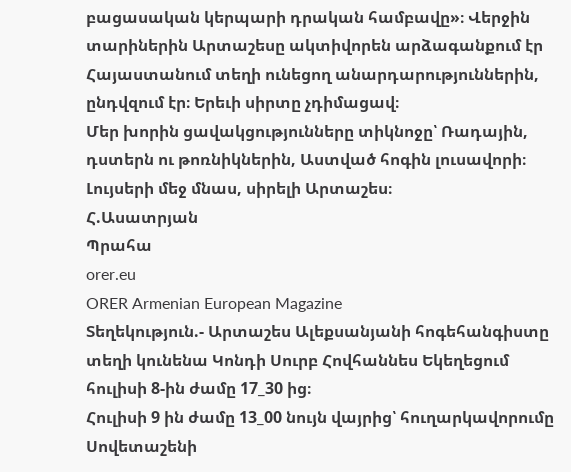բացասական կերպարի դրական համբավը»։ Վերջին տարիներին Արտաշեսը ակտիվորեն արձագանքում էր Հայաստանում տեղի ունեցող անարդարություններին, ընդվզում էր։ Երեւի սիրտը չդիմացավ։
Մեր խորին ցավակցությունները տիկնոջը՝ Ռադային, դստերն ու թոռնիկներին, Աստված հոգին լուսավորի։ Լույսերի մեջ մնաս, սիրելի Արտաշես։
Հ.Ասատրյան
Պրահա
orer.eu
ORER Armenian European Magazine
Տեղեկություն.- Արտաշես Ալեքսանյանի հոգեհանգիստը տեղի կունենա Կոնդի Սուրբ Հովհաննես Եկեղեցում հուլիսի 8-ին ժամը 17_30 ից։
Հուլիսի 9 ին ժամը 13_00 նույն վայրից՝ հուղարկավորումը Սովետաշենի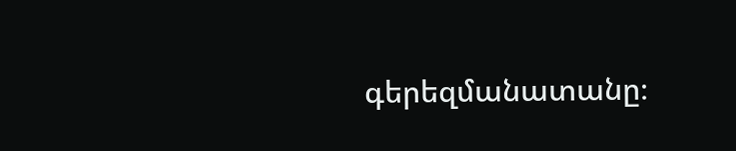գերեզմանատանը։